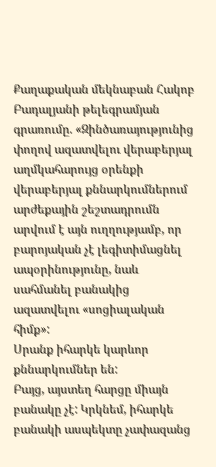Քաղաքական մեկնաբան Հակոբ Բադալյանի թելեգրամյան գրառումը. «Զինծառայությունից փողով ազատվելու վերաբերյալ աղմկահարույց օրենքի վերաբերյալ քննարկումներում արժեքային շեշտադրումն արվում է այն ուղղությամբ, որ բարոյական չէ լեգիտիմացնել ապօրինությունը, նաև սահմանել բանակից ազատվելու «սոցիալական հիմք»:
Սրանք իհարկե կարևոր քննարկումներ են:
Բայց, այստեղ հարցը միայն բանակը չէ: Կրկնեմ, իհարկե բանակի ասպեկտը չափազանց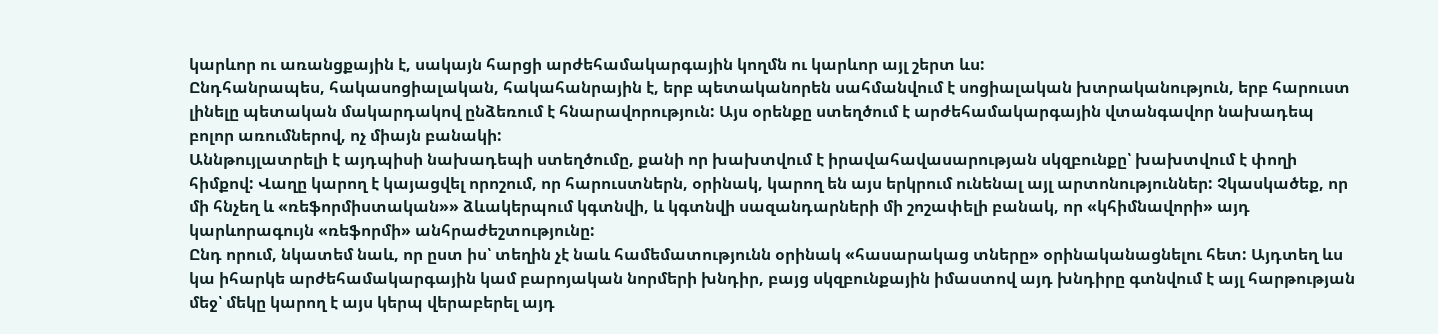կարևոր ու առանցքային է, սակայն հարցի արժեհամակարգային կողմն ու կարևոր այլ շերտ ևս:
Ընդհանրապես, հակասոցիալական, հակահանրային է, երբ պետականորեն սահմանվում է սոցիալական խտրականություն, երբ հարուստ լինելը պետական մակարդակով ընձեռում է հնարավորություն: Այս օրենքը ստեղծում է արժեհամակարգային վտանգավոր նախադեպ բոլոր առումներով, ոչ միայն բանակի:
Աննթույլատրելի է այդպիսի նախադեպի ստեղծումը, քանի որ խախտվում է իրավահավասարության սկզբունքը՝ խախտվում է փողի հիմքով: Վաղը կարող է կայացվել որոշում, որ հարուստներն, օրինակ, կարող են այս երկրում ունենալ այլ արտոնություններ: Չկասկածեք, որ մի հնչեղ և «ռեֆորմիստական»» ձևակերպում կգտնվի, և կգտնվի սազանդարների մի շոշափելի բանակ, որ «կհիմնավորի» այդ կարևորագույն «ռեֆորմի» անհրաժեշտությունը:
Ընդ որում, նկատեմ նաև, որ ըստ իս՝ տեղին չէ նաև համեմատությունն օրինակ «հասարակաց տները» օրինականացնելու հետ: Այդտեղ ևս կա իհարկե արժեհամակարգային կամ բարոյական նորմերի խնդիր, բայց սկզբունքային իմաստով այդ խնդիրը գտնվում է այլ հարթության մեջ՝ մեկը կարող է այս կերպ վերաբերել այդ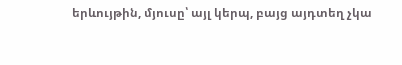երևույթին, մյուսը՝ այլ կերպ, բայց այդտեղ չկա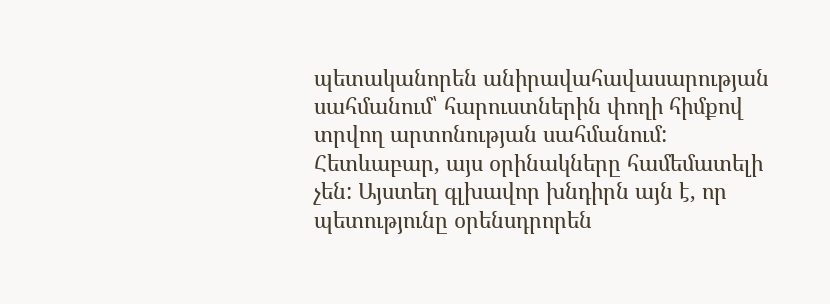պետականորեն անիրավահավասարության սահմանում՝ հարուստներին փողի հիմքով տրվող արտոնության սահմանում:
Հետևաբար, այս օրինակները համեմատելի չեն: Այստեղ գլխավոր խնդիրն այն է, որ պետությունը օրենսդրորեն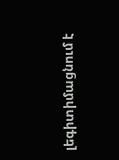լեգիտիմացնում է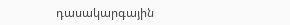դասակարգային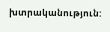խտրականություն: